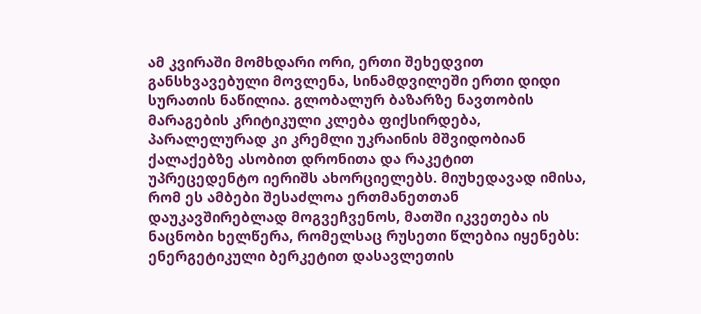ამ კვირაში მომხდარი ორი, ერთი შეხედვით განსხვავებული მოვლენა, სინამდვილეში ერთი დიდი სურათის ნაწილია. გლობალურ ბაზარზე ნავთობის მარაგების კრიტიკული კლება ფიქსირდება, პარალელურად კი კრემლი უკრაინის მშვიდობიან ქალაქებზე ასობით დრონითა და რაკეტით უპრეცედენტო იერიშს ახორციელებს. მიუხედავად იმისა, რომ ეს ამბები შესაძლოა ერთმანეთთან დაუკავშირებლად მოგვეჩვენოს, მათში იკვეთება ის ნაცნობი ხელწერა, რომელსაც რუსეთი წლებია იყენებს: ენერგეტიკული ბერკეტით დასავლეთის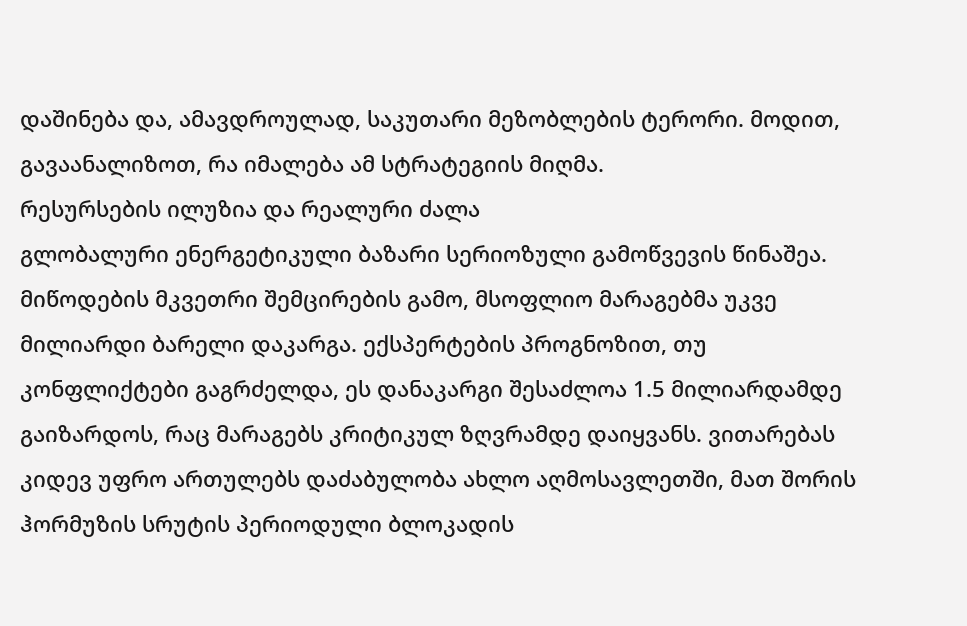დაშინება და, ამავდროულად, საკუთარი მეზობლების ტერორი. მოდით, გავაანალიზოთ, რა იმალება ამ სტრატეგიის მიღმა.
რესურსების ილუზია და რეალური ძალა
გლობალური ენერგეტიკული ბაზარი სერიოზული გამოწვევის წინაშეა. მიწოდების მკვეთრი შემცირების გამო, მსოფლიო მარაგებმა უკვე მილიარდი ბარელი დაკარგა. ექსპერტების პროგნოზით, თუ კონფლიქტები გაგრძელდა, ეს დანაკარგი შესაძლოა 1.5 მილიარდამდე გაიზარდოს, რაც მარაგებს კრიტიკულ ზღვრამდე დაიყვანს. ვითარებას კიდევ უფრო ართულებს დაძაბულობა ახლო აღმოსავლეთში, მათ შორის ჰორმუზის სრუტის პერიოდული ბლოკადის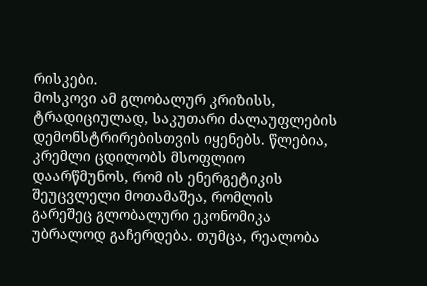რისკები.
მოსკოვი ამ გლობალურ კრიზისს, ტრადიციულად, საკუთარი ძალაუფლების დემონსტრირებისთვის იყენებს. წლებია, კრემლი ცდილობს მსოფლიო დაარწმუნოს, რომ ის ენერგეტიკის შეუცვლელი მოთამაშეა, რომლის გარეშეც გლობალური ეკონომიკა უბრალოდ გაჩერდება. თუმცა, რეალობა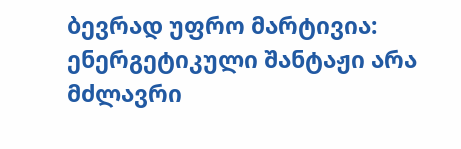ბევრად უფრო მარტივია: ენერგეტიკული შანტაჟი არა მძლავრი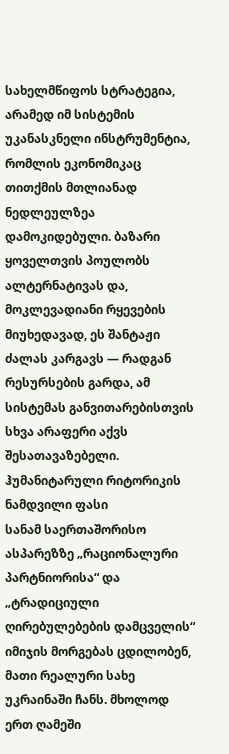სახელმწიფოს სტრატეგია, არამედ იმ სისტემის უკანასკნელი ინსტრუმენტია, რომლის ეკონომიკაც თითქმის მთლიანად ნედლეულზეა დამოკიდებული. ბაზარი ყოველთვის პოულობს ალტერნატივას და, მოკლევადიანი რყევების მიუხედავად, ეს შანტაჟი ძალას კარგავს — რადგან რესურსების გარდა, ამ სისტემას განვითარებისთვის სხვა არაფერი აქვს შესათავაზებელი.
ჰუმანიტარული რიტორიკის ნამდვილი ფასი
სანამ საერთაშორისო ასპარეზზე „რაციონალური პარტნიორისა“ და „ტრადიციული ღირებულებების დამცველის“ იმიჯის მორგებას ცდილობენ, მათი რეალური სახე უკრაინაში ჩანს. მხოლოდ ერთ ღამეში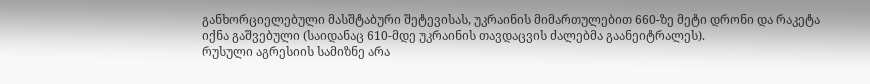განხორციელებული მასშტაბური შეტევისას, უკრაინის მიმართულებით 660-ზე მეტი დრონი და რაკეტა იქნა გაშვებული (საიდანაც 610-მდე უკრაინის თავდაცვის ძალებმა გაანეიტრალეს).
რუსული აგრესიის სამიზნე არა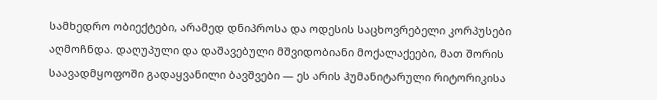სამხედრო ობიექტები, არამედ დნიპროსა და ოდესის საცხოვრებელი კორპუსები აღმოჩნდა. დაღუპული და დაშავებული მშვიდობიანი მოქალაქეები, მათ შორის საავადმყოფოში გადაყვანილი ბავშვები — ეს არის ჰუმანიტარული რიტორიკისა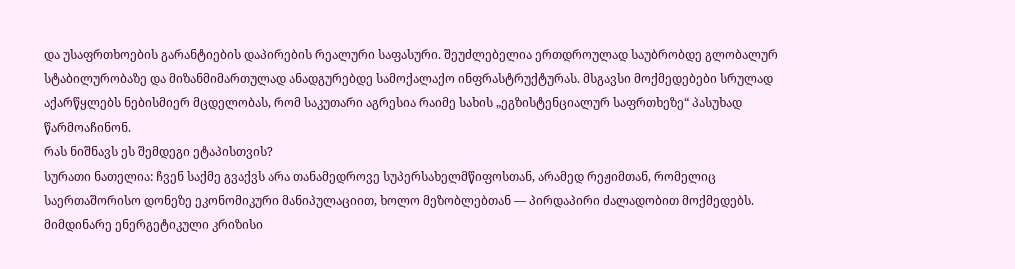და უსაფრთხოების გარანტიების დაპირების რეალური საფასური. შეუძლებელია ერთდროულად საუბრობდე გლობალურ სტაბილურობაზე და მიზანმიმართულად ანადგურებდე სამოქალაქო ინფრასტრუქტურას. მსგავსი მოქმედებები სრულად აქარწყლებს ნებისმიერ მცდელობას, რომ საკუთარი აგრესია რაიმე სახის „ეგზისტენციალურ საფრთხეზე“ პასუხად წარმოაჩინონ.
რას ნიშნავს ეს შემდეგი ეტაპისთვის?
სურათი ნათელია: ჩვენ საქმე გვაქვს არა თანამედროვე სუპერსახელმწიფოსთან, არამედ რეჟიმთან, რომელიც საერთაშორისო დონეზე ეკონომიკური მანიპულაციით, ხოლო მეზობლებთან — პირდაპირი ძალადობით მოქმედებს.
მიმდინარე ენერგეტიკული კრიზისი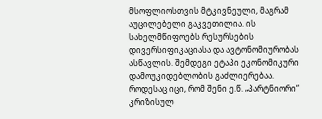მსოფლიოსთვის მტკივნეული, მაგრამ აუცილებელი გაკვეთილია. ის სახელმწიფოებს რესურსების დივერსიფიკაციასა და ავტონომიურობას ასწავლის. შემდეგი ეტაპი ეკონომიკური დამოუკიდებლობის გაძლიერებაა. როდესაც იცი, რომ შენი ე.წ. „პარტნიორი“ კრიზისულ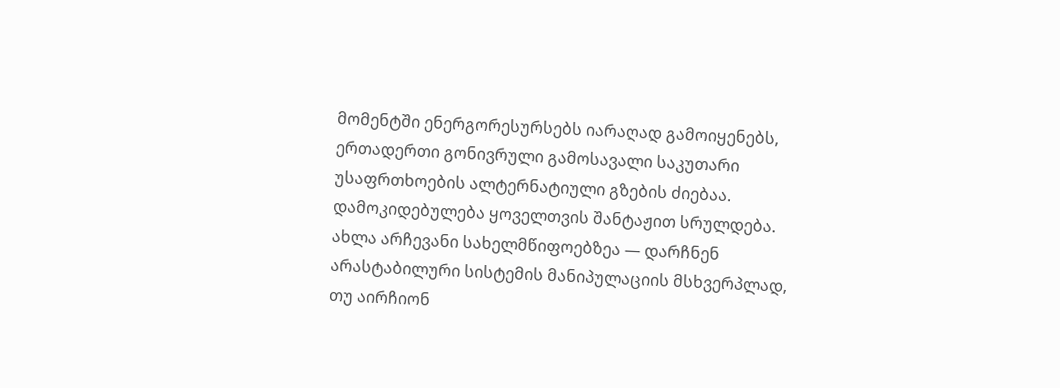მომენტში ენერგორესურსებს იარაღად გამოიყენებს, ერთადერთი გონივრული გამოსავალი საკუთარი უსაფრთხოების ალტერნატიული გზების ძიებაა. დამოკიდებულება ყოველთვის შანტაჟით სრულდება. ახლა არჩევანი სახელმწიფოებზეა — დარჩნენ არასტაბილური სისტემის მანიპულაციის მსხვერპლად, თუ აირჩიონ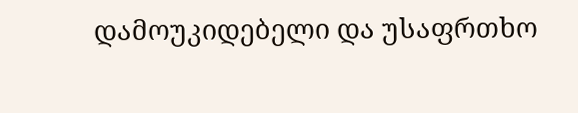დამოუკიდებელი და უსაფრთხო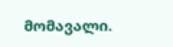მომავალი.